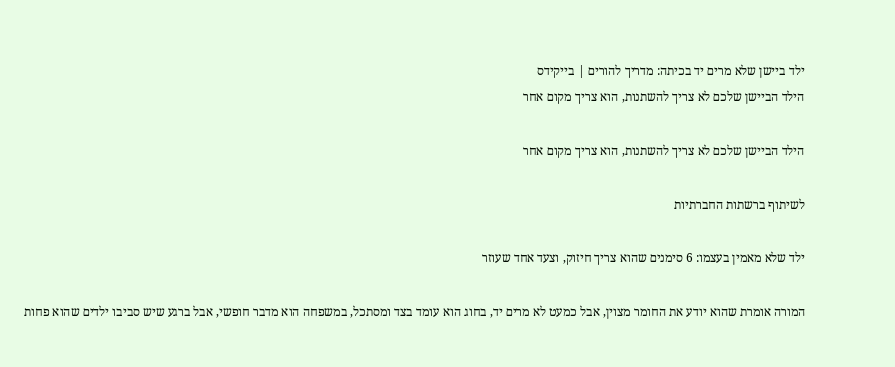ילד ביישן שלא מרים יד בכיתה: מדריך להורים | בייקידס
הילד הביישן שלכם לא צריך להשתנות, הוא צריך מקום אחר

הילד הביישן שלכם לא צריך להשתנות, הוא צריך מקום אחר

לשיתוף ברשתות החברתיות

ילד שלא מאמין בעצמו: 6 סימנים שהוא צריך חיזוק, וצעד אחד שעוזר

המורה אומרת שהוא יודע את החומר מצוין, אבל כמעט לא מרים יד, בחוג הוא עומד בצד ומסתכל, במשפחה הוא מדבר חופשי, אבל ברגע שיש סביבו ילדים שהוא פחות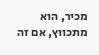מכיר, הוא מתכווץ, אם זה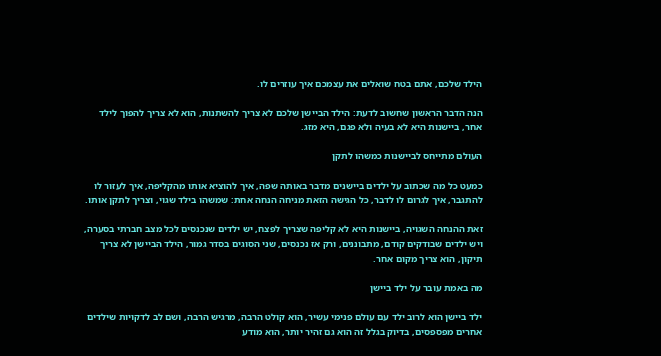הילד שלכם, אתם בטח שואלים את עצמכם איך עוזרים לו.

הנה הדבר הראשון שחשוב לדעת: הילד הביישן שלכם לא צריך להשתנות, הוא לא צריך להפוך לילד אחר, ביישנות היא לא בעיה ולא פגם, היא מזג.

העולם מתייחס לביישנות כמשהו לתקן

כמעט כל מה שכתוב על ילדים ביישנים מדבר באותה שפה, איך להוציא אותו מהקליפה, איך לעזור לו להתגבר, איך לגרום לו לדבר, כל הגישה הזאת מניחה הנחה אחת: שמשהו בילד שגוי, וצריך לתקן אותו.

זאת ההנחה השגויה, ביישנות היא לא קליפה שצריך לפצח, יש ילדים שנכנסים לכל מצב חברתי בסערה, ויש ילדים שבודקים קודם, מתבוננים, ורק אז נכנסים, שני הסוגים בסדר גמור, הילד הביישן לא צריך תיקון, הוא צריך מקום אחר.

מה באמת עובר על ילד ביישן

ילד ביישן הוא לרוב ילד עם עולם פנימי עשיר, הוא קולט הרבה, מרגיש הרבה, ושם לב לדקויות שילדים אחרים מפספסים, בדיוק בגלל זה הוא גם זהיר יותר, הוא מודע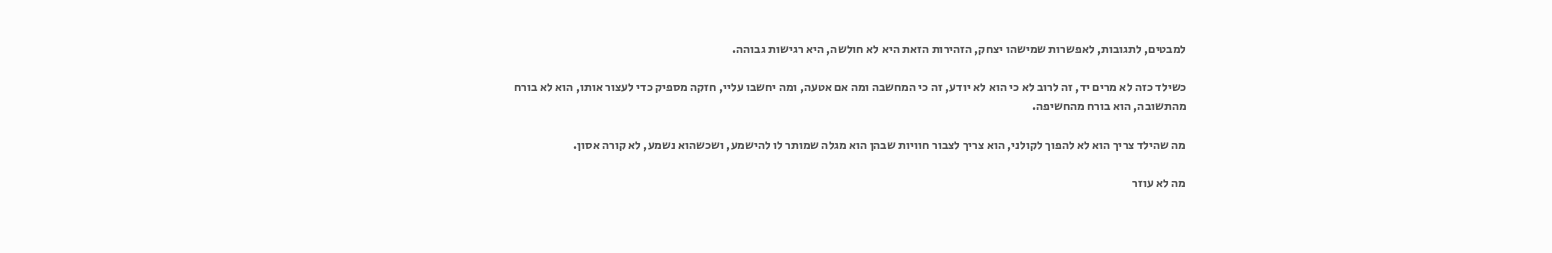למבטים, לתגובות, לאפשרות שמישהו יצחק, הזהירות הזאת היא לא חולשה, היא רגישות גבוהה.

כשילד כזה לא מרים יד, זה לרוב לא כי הוא לא יודע, זה כי המחשבה ומה אם אטעה, ומה יחשבו עליי, חזקה מספיק כדי לעצור אותו, הוא לא בורח מהתשובה, הוא בורח מהחשיפה.

מה שהילד צריך הוא לא להפוך לקולני, הוא צריך לצבור חוויות שבהן הוא מגלה שמותר לו להישמע, ושכשהוא נשמע, לא קורה אסון.

מה לא עוזר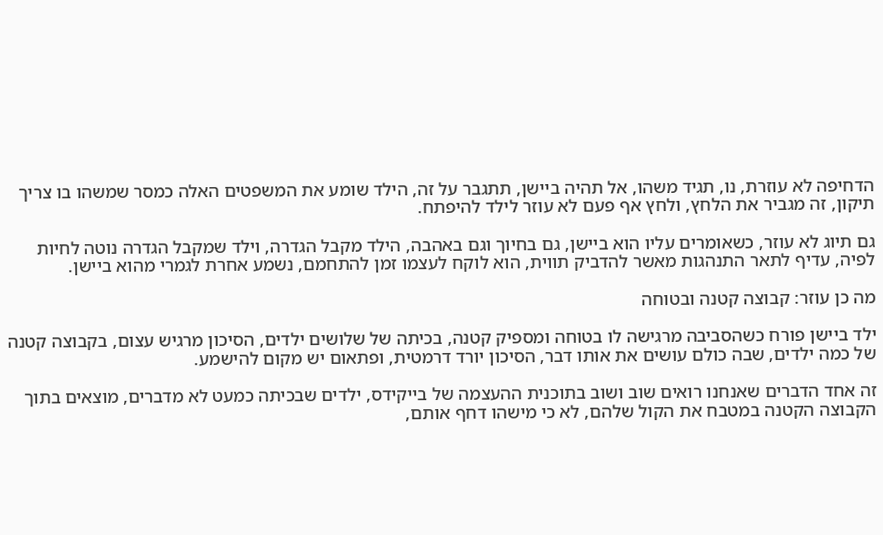הדחיפה לא עוזרת, נו, תגיד משהו, אל תהיה ביישן, תתגבר על זה, הילד שומע את המשפטים האלה כמסר שמשהו בו צריך תיקון, זה מגביר את הלחץ, ולחץ אף פעם לא עוזר לילד להיפתח.

גם תיוג לא עוזר, כשאומרים עליו הוא ביישן, גם בחיוך וגם באהבה, הילד מקבל הגדרה, וילד שמקבל הגדרה נוטה לחיות לפיה, עדיף לתאר התנהגות מאשר להדביק תווית, הוא לוקח לעצמו זמן להתחמם, נשמע אחרת לגמרי מהוא ביישן.

מה כן עוזר: קבוצה קטנה ובטוחה

ילד ביישן פורח כשהסביבה מרגישה לו בטוחה ומספיק קטנה, בכיתה של שלושים ילדים, הסיכון מרגיש עצום, בקבוצה קטנה של כמה ילדים, שבה כולם עושים את אותו דבר, הסיכון יורד דרמטית, ופתאום יש מקום להישמע.

זה אחד הדברים שאנחנו רואים שוב ושוב בתוכנית ההעצמה של בייקידס, ילדים שבכיתה כמעט לא מדברים, מוצאים בתוך הקבוצה הקטנה במטבח את הקול שלהם, לא כי מישהו דחף אותם,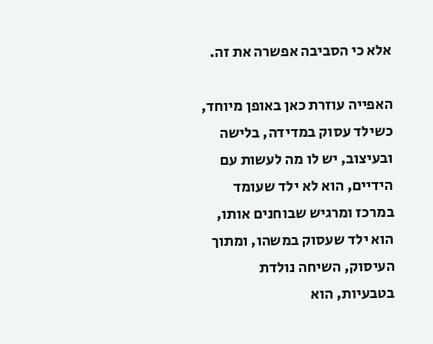אלא כי הסביבה אפשרה את זה.

האפייה עוזרת כאן באופן מיוחד, כשילד עסוק במדידה, בלישה ובעיצוב, יש לו מה לעשות עם הידיים, הוא לא ילד שעומד במרכז ומרגיש שבוחנים אותו, הוא ילד שעסוק במשהו, ומתוך העיסוק, השיחה נולדת בטבעיות, הוא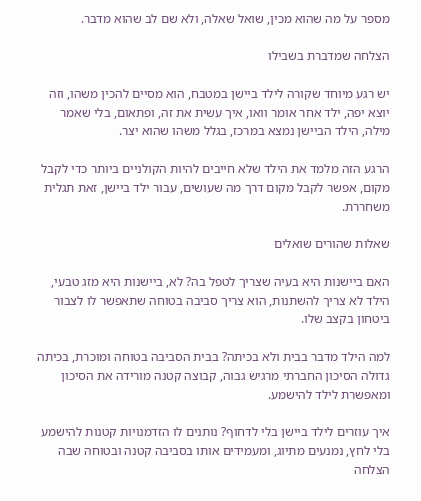מספר על מה שהוא מכין, שואל שאלה, ולא שם לב שהוא מדבר.

הצלחה שמדברת בשבילו

יש רגע מיוחד שקורה לילד ביישן במטבח, הוא מסיים להכין משהו, וזה יוצא יפה, ילד אחר אומר וואו, איך עשית את זה, ופתאום, בלי שאמר מילה, הילד הביישן נמצא במרכז, בגלל משהו שהוא יצר.

הרגע הזה מלמד את הילד שלא חייבים להיות הקולניים ביותר כדי לקבל מקום, אפשר לקבל מקום דרך מה שעושים, עבור ילד ביישן, זאת תגלית משחררת.

שאלות שהורים שואלים

האם ביישנות היא בעיה שצריך לטפל בה? לא, ביישנות היא מזג טבעי, הילד לא צריך להשתנות, הוא צריך סביבה בטוחה שתאפשר לו לצבור ביטחון בקצב שלו.

למה הילד מדבר בבית ולא בכיתה? בבית הסביבה בטוחה ומוכרת, בכיתה גדולה הסיכון החברתי מרגיש גבוה, קבוצה קטנה מורידה את הסיכון ומאפשרת לילד להישמע.

איך עוזרים לילד ביישן בלי לדחוף? נותנים לו הזדמנויות קטנות להישמע בלי לחץ, נמנעים מתיוג, ומעמידים אותו בסביבה קטנה ובטוחה שבה הצלחה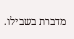מדברת בשבילו.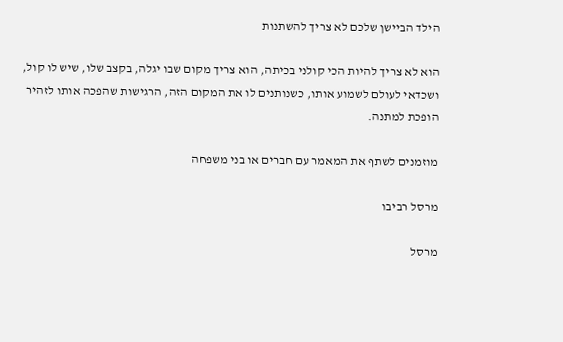הילד הביישן שלכם לא צריך להשתנות

הוא לא צריך להיות הכי קולני בכיתה, הוא צריך מקום שבו יגלה, בקצב שלו, שיש לו קול, ושכדאי לעולם לשמוע אותו, כשנותנים לו את המקום הזה, הרגישות שהפכה אותו לזהיר הופכת למתנה.

מוזמנים לשתף את המאמר עם חברים או בני משפחה

מרסל רביבו

מרסל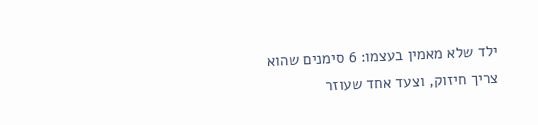ילד שלא מאמין בעצמו: 6 סימנים שהוא צריך חיזוק, וצעד אחד שעוזר